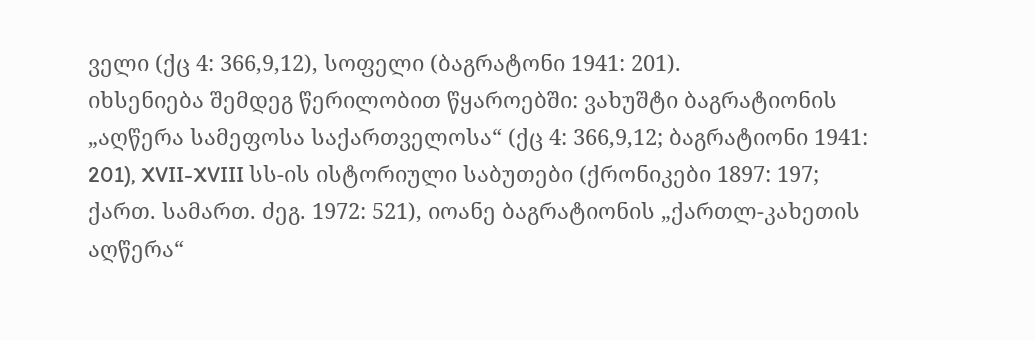ველი (ქც 4: 366,9,12), სოფელი (ბაგრატონი 1941: 201).
იხსენიება შემდეგ წერილობით წყაროებში: ვახუშტი ბაგრატიონის „აღწერა სამეფოსა საქართველოსა“ (ქც 4: 366,9,12; ბაგრატიონი 1941: 201), XVII-XVIII სს-ის ისტორიული საბუთები (ქრონიკები 1897: 197; ქართ. სამართ. ძეგ. 1972: 521), იოანე ბაგრატიონის „ქართლ-კახეთის აღწერა“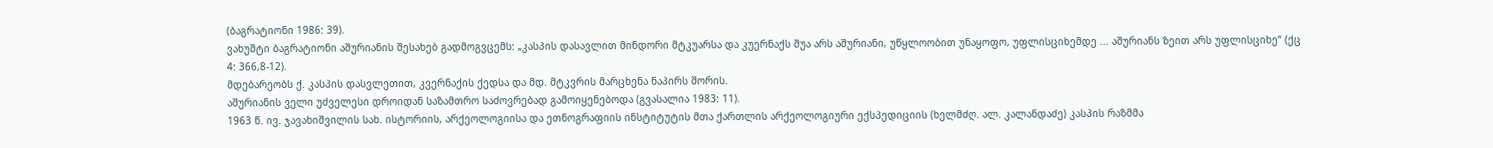(ბაგრატიონი 1986: 39).
ვახუშტი ბაგრატიონი აშურიანის შესახებ გადმოგვცემს: „კასპის დასავლით მინდორი მტკუარსა და კუერნაქს შუა არს აშურიანი, უწყლოობით უნაყოფო, უფლისციხემდე ... აშურიანს ზეით არს უფლისციხე“ (ქც 4: 366,8-12).
მდებარეობს ქ. კასპის დასვლეთით, კვერნაქის ქედსა და მდ. მტკვრის მარცხენა ნაპირს შორის.
აშურიანის ველი უძველესი დროიდან საზამთრო საძოვრებად გამოიყენებოდა (გვასალია 1983: 11).
1963 წ. ივ. ჯავახიშვილის სახ. ისტორიის, არქეოლოგიისა და ეთნოგრაფიის ინსტიტუტის მთა ქართლის არქეოლოგიური ექსპედიციის (ხელმძღ. ალ. კალანდაძე) კასპის რაზმმა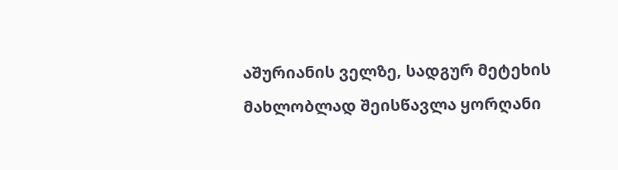აშურიანის ველზე, სადგურ მეტეხის მახლობლად შეისწავლა ყორღანი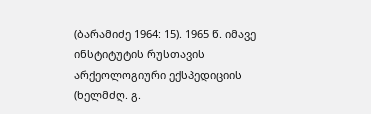(ბარამიძე 1964: 15). 1965 წ. იმავე ინსტიტუტის რუსთავის არქეოლოგიური ექსპედიციის (ხელმძღ. გ.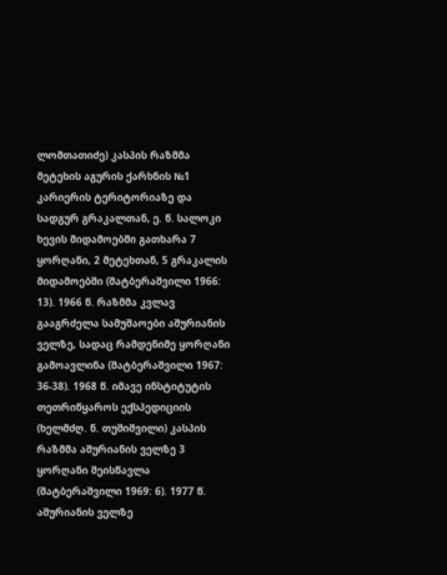ლომთათიძე) კასპის რაზმმა მეტეხის აგურის ქარხნის №1 კარიერის ტერიტორიაზე და სადგურ გრაკალთან, ე. წ. სალოკი ხევის მიდამოებში გათხარა 7 ყორღანი, 2 მეტეხთან, 5 გრაკალის მიდამოებში (შატბერაშვილი 1966: 13). 1966 წ. რაზმმა კვლავ გააგრძელა სამუშაოები აშურიანის ველზე, სადაც რამდენიმე ყორღანი გამოავლინა (შატბერაშვილი 1967: 36-38). 1968 წ. იმავე ინსტიტუტის თეთრიწყაროს ექსპედიციის (ხელმძღ. ნ. თუშიშვილი) კასპის რაზმმა აშურიანის ველზე 3 ყორღანი შეისწავლა (შატბერაშვილი 1969: 6). 1977 წ. აშურიანის ველზე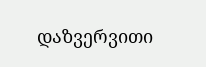დაზვერვითი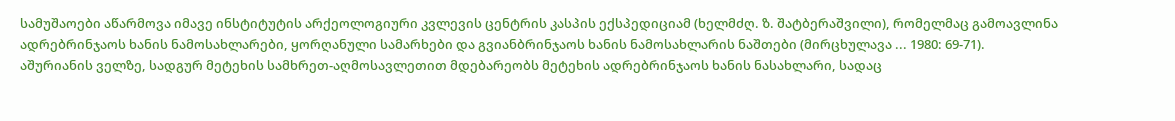სამუშაოები აწარმოვა იმავე ინსტიტუტის არქეოლოგიური კვლევის ცენტრის კასპის ექსპედიციამ (ხელმძღ. ზ. შატბერაშვილი), რომელმაც გამოავლინა ადრებრინჯაოს ხანის ნამოსახლარები, ყორღანული სამარხები და გვიანბრინჯაოს ხანის ნამოსახლარის ნაშთები (მირცხულავა ... 1980: 69-71).
აშურიანის ველზე, სადგურ მეტეხის სამხრეთ-აღმოსავლეთით მდებარეობს მეტეხის ადრებრინჯაოს ხანის ნასახლარი, სადაც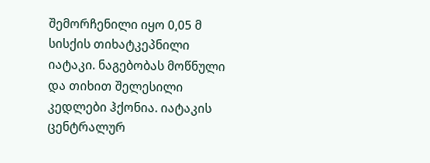შემორჩენილი იყო 0,05 მ სისქის თიხატკეპნილი იატაკი. ნაგებობას მოწნული და თიხით შელესილი კედლები ჰქონია. იატაკის ცენტრალურ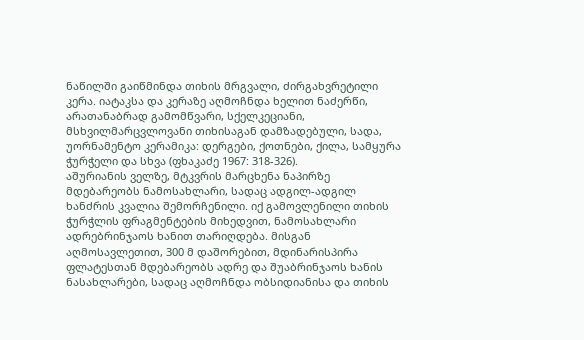ნაწილში გაიწმინდა თიხის მრგვალი, ძირგახვრეტილი კერა. იატაკსა და კერაზე აღმოჩნდა ხელით ნაძერწი, არათანაბრად გამომწვარი, სქელკეციანი, მსხვილმარცვლოვანი თიხისაგან დამზადებული, სადა, უორნამენტო კერამიკა: დერგები, ქოთნები, ქილა, სამყურა ჭურჭელი და სხვა (ფხაკაძე 1967: 318-326).
აშურიანის ველზე, მტკვრის მარცხენა ნაპირზე მდებარეობს ნამოსახლარი, სადაც ადგილ-ადგილ ხანძრის კვალია შემორჩენილი. იქ გამოვლენილი თიხის ჭურჭლის ფრაგმენტების მიხედვით, ნამოსახლარი ადრებრინჯაოს ხანით თარიღდება. მისგან აღმოსავლეთით, 300 მ დაშორებით, მდინარისპირა ფლატესთან მდებარეობს ადრე და შუაბრინჯაოს ხანის ნასახლარები, სადაც აღმოჩნდა ობსიდიანისა და თიხის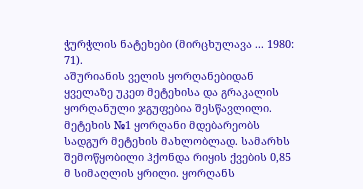ჭურჭლის ნატეხები (მირცხულავა ... 1980: 71).
აშურიანის ველის ყორღანებიდან ყველაზე უკეთ მეტეხისა და გრაკალის ყორღანული ჯგუფებია შესწავლილი. მეტეხის №1 ყორღანი მდებარეობს სადგურ მეტეხის მახლობლად. სამარხს შემოწყობილი ჰქონდა რიყის ქვების 0,85 მ სიმაღლის ყრილი. ყორღანს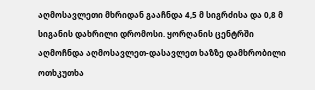აღმოსავლეთი მხრიდან გააჩნდა 4,5 მ სიგრძისა და 0,8 მ სიგანის დახრილი დრომოსი. ყორღანის ცენტრში აღმოჩნდა აღმოსავლეთ-დასავლეთ ხაზზე დამხრობილი ოთხკუთხა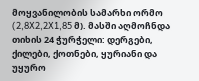მოყვანილობის სამარხი ორმო (2,8X2,2X1,85 მ). მასში აღმოჩნდა თიხის 24 ჭურჭელი: დერგები, ქილები, ქოთნები, ყურიანი და უყურო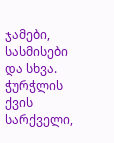ჯამები, სასმისები და სხვა. ჭურჭლის ქვის სარქველი,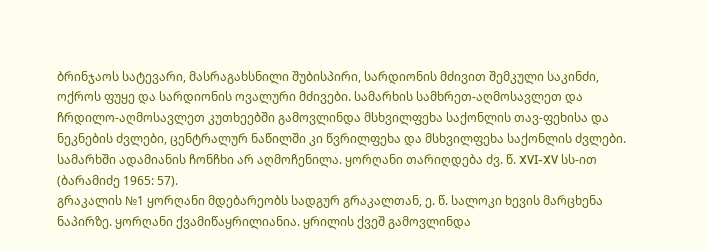ბრინჯაოს სატევარი, მასრაგახსნილი შუბისპირი, სარდიონის მძივით შემკული საკინძი, ოქროს ფუყე და სარდიონის ოვალური მძივები. სამარხის სამხრეთ-აღმოსავლეთ და ჩრდილო-აღმოსავლეთ კუთხეებში გამოვლინდა მსხვილფეხა საქონლის თავ-ფეხისა და ნეკნების ძვლები, ცენტრალურ ნაწილში კი წვრილფეხა და მსხვილფეხა საქონლის ძვლები. სამარხში ადამიანის ჩონჩხი არ აღმოჩენილა. ყორღანი თარიღდება ძვ. წ. XVI-XV სს-ით (ბარამიძე 1965: 57).
გრაკალის №1 ყორღანი მდებარეობს სადგურ გრაკალთან, ე. წ. სალოკი ხევის მარცხენა ნაპირზე. ყორღანი ქვამიწაყრილიანია. ყრილის ქვეშ გამოვლინდა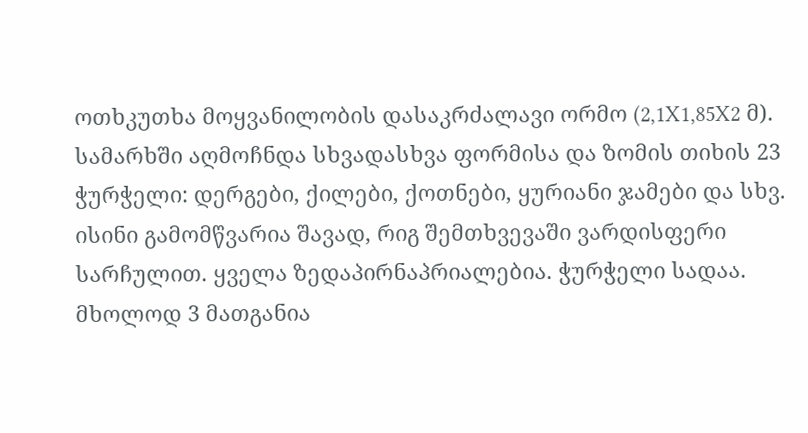ოთხკუთხა მოყვანილობის დასაკრძალავი ორმო (2,1X1,85X2 მ). სამარხში აღმოჩნდა სხვადასხვა ფორმისა და ზომის თიხის 23 ჭურჭელი: დერგები, ქილები, ქოთნები, ყურიანი ჯამები და სხვ. ისინი გამომწვარია შავად, რიგ შემთხვევაში ვარდისფერი სარჩულით. ყველა ზედაპირნაპრიალებია. ჭურჭელი სადაა. მხოლოდ 3 მათგანია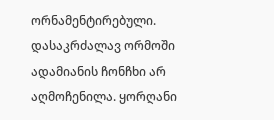ორნამენტირებული. დასაკრძალავ ორმოში ადამიანის ჩონჩხი არ აღმოჩენილა. ყორღანი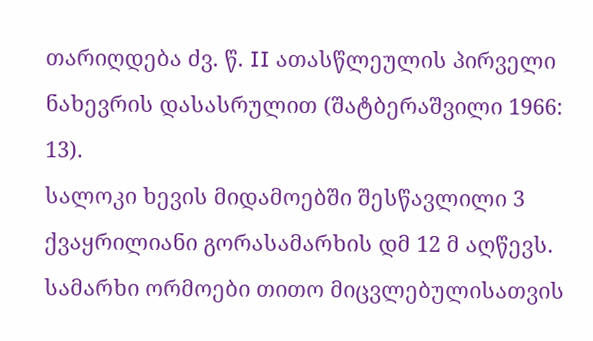თარიღდება ძვ. წ. II ათასწლეულის პირველი ნახევრის დასასრულით (შატბერაშვილი 1966: 13).
სალოკი ხევის მიდამოებში შესწავლილი 3 ქვაყრილიანი გორასამარხის დმ 12 მ აღწევს. სამარხი ორმოები თითო მიცვლებულისათვის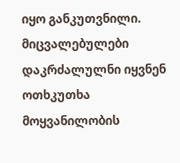იყო განკუთვნილი. მიცვალებულები დაკრძალულნი იყვნენ ოთხკუთხა მოყვანილობის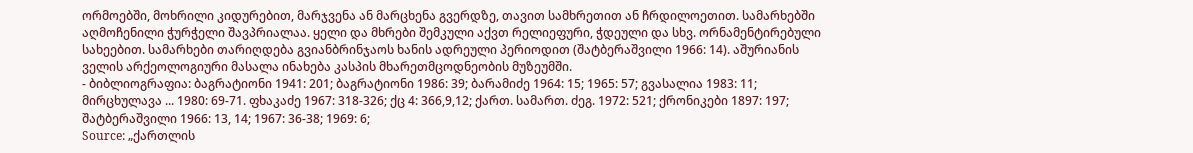ორმოებში, მოხრილი კიდურებით, მარჯვენა ან მარცხენა გვერდზე, თავით სამხრეთით ან ჩრდილოეთით. სამარხებში აღმოჩენილი ჭურჭელი შავპრიალაა. ყელი და მხრები შემკული აქვთ რელიეფური, ჭდეული და სხვ. ორნამენტირებული სახეებით. სამარხები თარიღდება გვიანბრინჯაოს ხანის ადრეული პერიოდით (შატბერაშვილი 1966: 14). აშურიანის ველის არქეოლოგიური მასალა ინახება კასპის მხარეთმცოდნეობის მუზეუმში.
- ბიბლიოგრაფია: ბაგრატიონი 1941: 201; ბაგრატიონი 1986: 39; ბარამიძე 1964: 15; 1965: 57; გვასალია 1983: 11; მირცხულავა ... 1980: 69-71. ფხაკაძე 1967: 318-326; ქც 4: 366,9,12; ქართ. სამართ. ძეგ. 1972: 521; ქრონიკები 1897: 197; შატბერაშვილი 1966: 13, 14; 1967: 36-38; 1969: 6;
Source: „ქართლის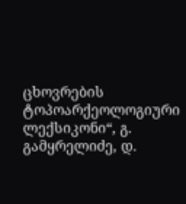ცხოვრების ტოპოარქეოლოგიური ლექსიკონი“, გ. გამყრელიძე, დ.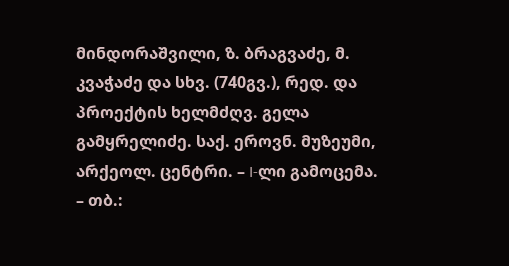მინდორაშვილი, ზ. ბრაგვაძე, მ. კვაჭაძე და სხვ. (740გვ.), რედ. და პროექტის ხელმძღვ. გელა გამყრელიძე. საქ. ეროვნ. მუზეუმი, არქეოლ. ცენტრი. – I-ლი გამოცემა. – თბ.: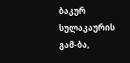ბაკურ სულაკაურის გამ-ბა,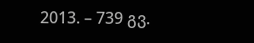2013. – 739 გვ.